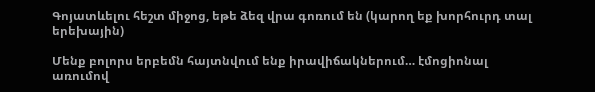Գոյատևելու հեշտ միջոց, եթե ձեզ վրա գոռում են (կարող եք խորհուրդ տալ երեխային)

Մենք բոլորս երբեմն հայտնվում ենք իրավիճակներում… էմոցիոնալ առումով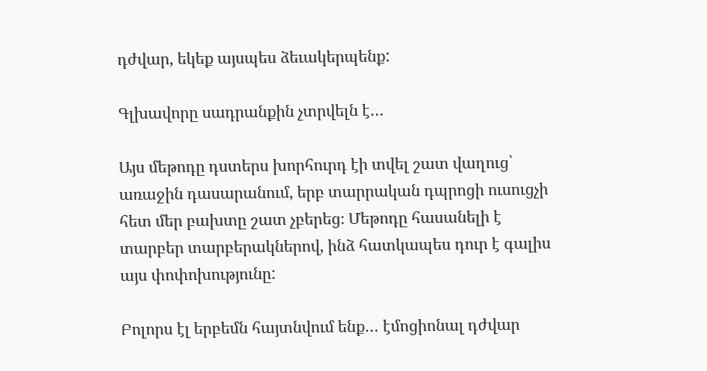դժվար, եկեք այսպես ձեւակերպենք:

Գլխավորը սադրանքին չտրվելն է…

Այս մեթոդը դստերս խորհուրդ էի տվել շատ վաղուց՝ առաջին դասարանում, երբ տարրական դպրոցի ուսուցչի հետ մեր բախտը շատ չբերեց։ Մեթոդը հասանելի է տարբեր տարբերակներով, ինձ հատկապես դուր է գալիս այս փոփոխությունը:

Բոլորս էլ երբեմն հայտնվում ենք… էմոցիոնալ դժվար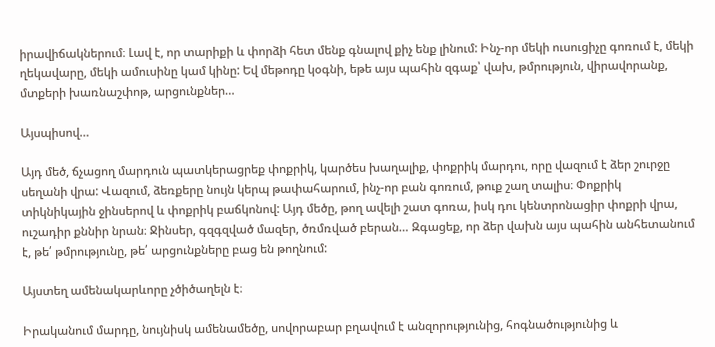իրավիճակներում։ Լավ է, որ տարիքի և փորձի հետ մենք գնալով քիչ ենք լինում: Ինչ-որ մեկի ուսուցիչը գոռում է, մեկի ղեկավարը, մեկի ամուսինը կամ կինը: Եվ մեթոդը կօգնի, եթե այս պահին զգաք՝ վախ, թմրություն, վիրավորանք, մտքերի խառնաշփոթ, արցունքներ…

Այսպիսով…

Այդ մեծ, ճչացող մարդուն պատկերացրեք փոքրիկ, կարծես խաղալիք, փոքրիկ մարդու, որը վազում է ձեր շուրջը սեղանի վրա: Վազում, ձեռքերը նույն կերպ թափահարում, ինչ-որ բան գոռում, թուք շաղ տալիս։ Փոքրիկ տիկնիկային ջինսերով և փոքրիկ բաճկոնով: Այդ մեծը, թող ավելի շատ գոռա, իսկ դու կենտրոնացիր փոքրի վրա, ուշադիր քննիր նրան։ Ջինսեր, գզգզված մազեր, ծռմռված բերան… Զգացեք, որ ձեր վախն այս պահին անհետանում է, թե՛ թմրությունը, թե՛ արցունքները բաց են թողնում:

Այստեղ ամենակարևորը չծիծաղելն է։

Իրականում մարդը, նույնիսկ ամենամեծը, սովորաբար բղավում է անզորությունից, հոգնածությունից և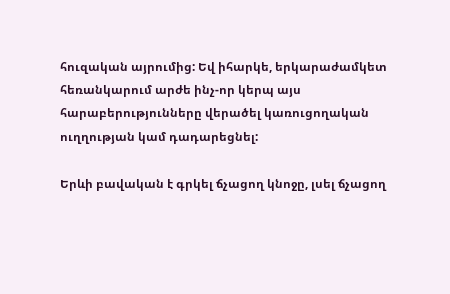հուզական այրումից: Եվ իհարկե, երկարաժամկետ հեռանկարում արժե ինչ-որ կերպ այս հարաբերությունները վերածել կառուցողական ուղղության կամ դադարեցնել:

Երևի բավական է գրկել ճչացող կնոջը, լսել ճչացող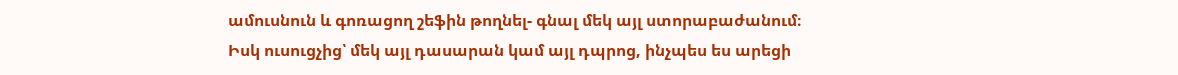ամուսնուն և գոռացող շեֆին թողնել- գնալ մեկ այլ ստորաբաժանում։ Իսկ ուսուցչից՝ մեկ այլ դասարան կամ այլ դպրոց, ինչպես ես արեցի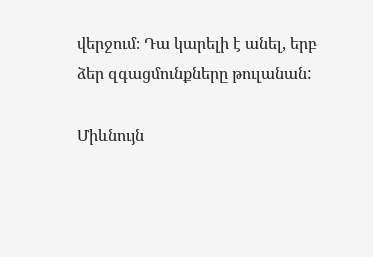վերջում։ Դա կարելի է անել, երբ ձեր զգացմունքները թուլանան:

Միևնույն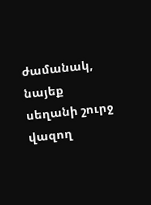ժամանակ, նայեք սեղանի շուրջ վազող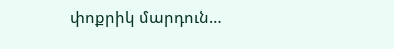փոքրիկ մարդուն…